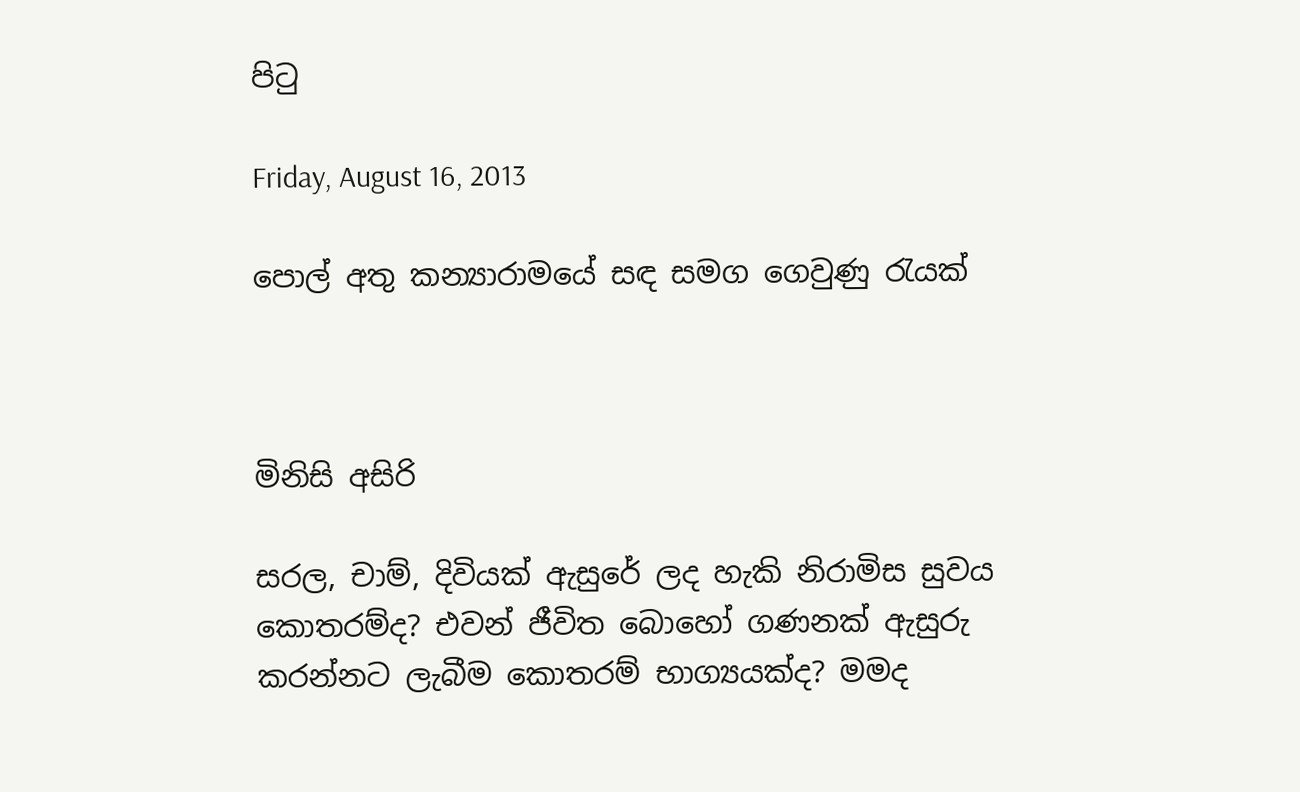පිටු

Friday, August 16, 2013

පොල් අතු කන්‍යාරාමයේ සඳ සමග ගෙවුණු රැයක්



මිනිසි අසිරි

සරල, චාම්, දිවියක් ඇසුරේ ලද හැකි නිරාමිස සුවය කොතරම්ද? එවන් ජීවිත බොහෝ ගණනක් ඇසුරු කරන්නට ලැබීම කොතරම් භාග්‍යයක්ද? මමද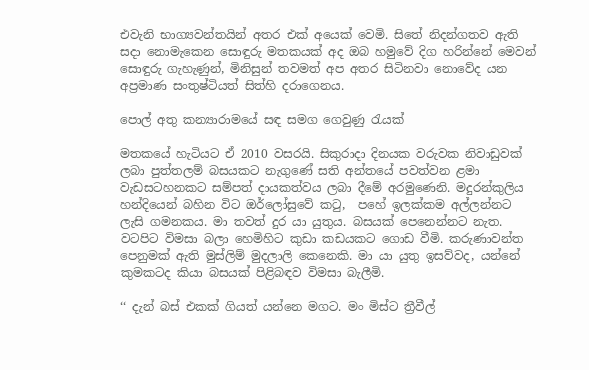එවැනි භාග්‍යවන්තයින් අතර එක් අයෙක් වෙමි. සිතේ නිදන්ගතව ඇති සදා නොමැකෙන සොඳුරු මතකයක් අද ඔබ හමුවේ දිග හරින්නේ මෙවන් සොඳුරු ගැහැණුන්, මිනිසුන් තවමත් අප අතර සිටිනවා නොවේද යන අප්‍රමාණ සංතුෂ්ටියත් සිත්හි දරාගෙනය.

පොල් අතු කන්‍යාරාමයේ සඳ සමග ගෙවුණු රැයක්

මතකයේ හැටියට ඒ 2010 වසරයි. සිකුරාදා දිනයක වරුවක නිවාඩුවක් ලබා පුත්තලම් බසයකට නැගුණේ සති අන්තයේ පවත්වන ළමා වැඩසටහනකට සම්පත් දායකත්වය ලබා දීමේ අරමුණෙනි. මදුරන්කුලිය හන්දියෙන් බහින විට ඔර්ලෝසුවේ කටු,  පහේ ඉලක්කම අල්ලන්නට ලැසි ගමනකය. මා තවත් දුර යා යුතුය. බසයක් පෙනෙන්නට නැත. වටපිට විමසා බලා හෙමිහිට කුඩා කඩයකට ගොඩ වීමි. කරුණාවන්ත පෙනුමක් ඇති මුස්ලිම් මුදලාලි කෙනෙකි. මා යා යුතු ඉසව්වද, යන්නේ කුමකටද කියා බසයක් පිළිබඳව විමසා බැලීමි.

‘‘ දැන් බස් එකක් ගියත් යන්නෙ මගට. මං මිස්ට ත්‍රීවීල්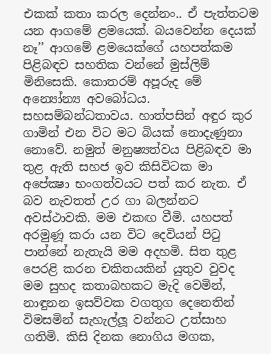එකක් කතා කරල දෙන්නං.. ඒ පැත්තටම යන ආගමේ ළමයෙක්. බයවෙන්න දෙයක් නෑ’’ ආගමේ ළමයෙක්ගේ යහපත්කම පිළිබඳව සහතික වන්නේ මුස්ලිම් මිනිසෙකි. කොතරම් අපූරුද මේ අන්‍යෝන්‍ය අවබෝධය.
සහසම්බන්ධතාවය. හාත්පසින් අඳුර කුර ගාමින් එන විට මට බියක් නොදැණුනා නොවේ. නමුත් මනුෂ්‍යත්වය පිළිබඳව මා තුළ ඇති සහජ ඉව කිසිවිටක මා අපේක්‍ෂා භංගත්වයට පත් කර නැත. ඒ බව නැවතත් උර ගා බලන්නට අවස්ථාවකි. මම එකඟ වීමි. යහපත් අරමුණූ කරා යන විට දෙවියන් පිටු පාන්නේ නැතැයි මම අදහමි. සිත තුළ පෙරළි කරන චකිතයකින් යුතුව වුවද මම සුහද කතාබහකට මැදි වෙමින්, නාඳුනන ඉසව්වක වගතුග දෙනෙතින් විමසමින් සැහැල්ලූ වන්නට උත්සාහ ගතිමි. කිසි දිනක නොගිය මගක,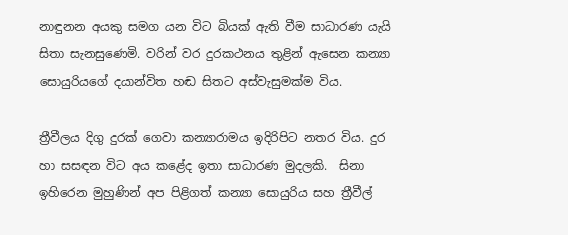නාඳුනන අයකු සමග යන විට බියක් ඇති වීම සාධාරණ යැයි සිතා සැනසුණෙමි. වරින් වර දුරකථනය තුළින් ඇසෙන කන්‍යා සොයුරියගේ දයාන්විත හඬ සිතට අස්වැසුමක්ම විය.

ත්‍රීවීලය දිගු දුරක් ගෙවා කන්‍යාරාමය ඉදිරිපිට නතර විය. දුර හා සසඳන විට අය කළේද ඉතා සාධාරණ මුදලකි.  සිනා ඉහිරෙන මුහුණින් අප පිළිගත් කන්‍යා සොයුරිය සහ ත්‍රීවීල්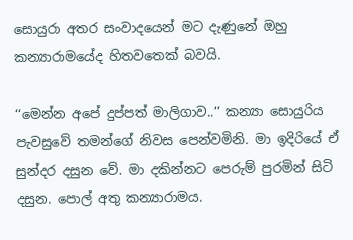සොයුරා අතර සංවාදයෙන් මට දැණුනේ ඔහු කන්‍යාරාමයේද හිතවතෙක් බවයි.

‘‘මෙන්න අපේ දුප්පත් මාලිගාව..’’ කන්‍යා සොයුරිය පැවසුවේ තමන්ගේ නිවස පෙන්වමිනි. මා ඉදිරියේ ඒ සුන්දර දසුන වේ. මා දකින්නට පෙරුම් පුරමින් සිටි දසුන. පොල් අතු කන්‍යාරාමය.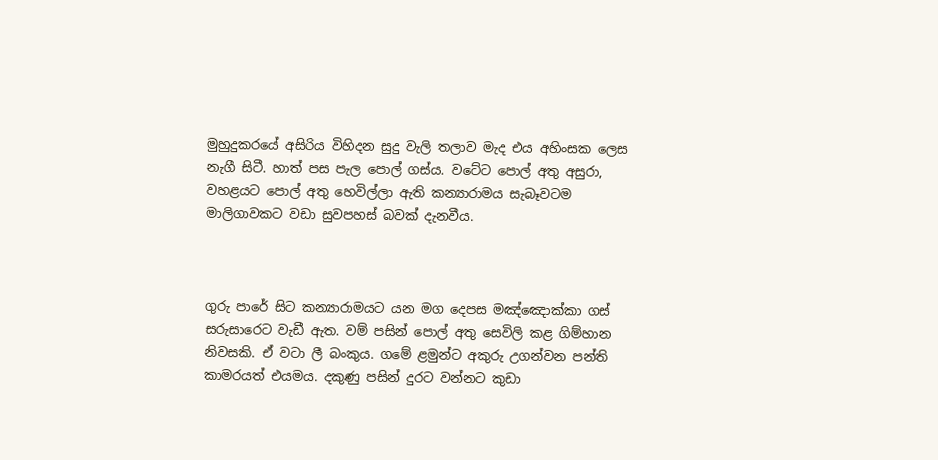මුහුදුකරයේ අසිරිය විහිදන සුදු වැලි තලාව මැද එය අහිංසක ලෙස නැගී සිටී. හාත් පස පැල පොල් ගස්ය. වටේට පොල් අතු අසුරා, වහළයට පොල් අතු හෙවිල්ලා ඇති කන්‍යාරාමය සැබෑවටම මාලිගාවකට වඩා සුවපහස් බවක් දැනවීය.



ගුරු පාරේ සිට කන්‍යාරාමයට යන මග දෙපස මඤ්ඤොක්කා ගස් සරුසාරෙට වැඩී ඇත. වම් පසින් පොල් අතු සෙවිලි කළ ගිම්හාන නිවසකි. ඒ වටා ලී බංකුය. ගමේ ළමුන්ට අකුරු උගන්වන පන්ති කාමරයත් එයමය. දකුණු පසින් දුරට වන්නට කුඩා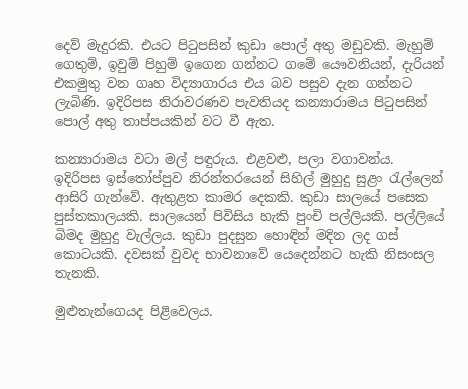දෙව් මැදුරකි. එයට පිටුපසින් කුඩා පොල් අතු මඩුවකි. මැහුම් ගෙතුම්, ඉවුම් පිහුම් ඉගෙන ගන්නට ගමේ යෞවනියන්, දැරියන් එකමුතු වන ගෘහ විද්‍යාගාරය එය බව පසුව දැන ගන්නට ලැබිණි. ඉදිරිපස නිරාවරණව පැවතියද කන්‍යාරාමය පිටුපසින් පොල් අතු තාප්පයකින් වට වී ඇත.

කන්‍යාරාමය වටා මල් පඳුරුය. එළවළු, පලා වගාවන්ය. ඉදිරිපස ඉස්තෝප්පුව නිරන්තරයෙන් සිහිල් මුහුදු සුළං රැල්ලෙන් ආසිරි ගැන්වේ. ඇතුළත කාමර දෙකකි. කුඩා සාලයේ පසෙක පුස්තකාලයකි. සාලයෙන් පිවිසිය හැකි පුංචි පල්ලියකි. පල්ලියේ බිමද මුහුදු වැල්ලය. කුඩා පුදසුන හොඳින් මදින ලද ගස් කොටයකි. දවසක් වුවද භාවනාවේ යෙදෙන්නට හැකි නිසංසල තැනකි.

මුළුතැන්ගෙයද පිළිවෙලය.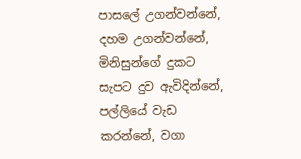පාසලේ උගන්වන්නේ, දහම උගන්වන්නේ, මිනිසුන්ගේ දුකට සැපට දුව ඇවිදින්නේ, පල්ලියේ වැඩ කරන්නේ, වගා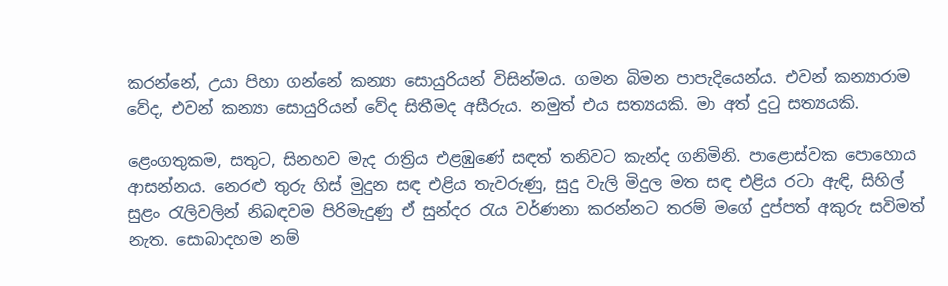කරන්නේ, උයා පිහා ගන්නේ කන්‍යා සොයුරියන් විසින්මය. ගමන බිමන පාපැදියෙන්ය. එවන් කන්‍යාරාම වේද, එවන් කන්‍යා සොයුරියන් වේද සිතීමද අසීරුය. නමුත් එය සත්‍යයකි. මා අත් දුටු සත්‍යයකි.

ළෙංගතුකම, සතුට, සිනහව මැද රාත්‍රිය එළඹුණේ සඳත් තනිවට කැන්ද ගනිමිනි. පාළොස්වක පොහොය ආසන්නය. නෙරළු තුරු හිස් මුදුන සඳ එළිය තැවරුණු, සුදු වැලි මිදුල මත සඳ එළිය රටා ඇඳි, සිහිල් සුළං රැලිවලින් නිබඳවම පිරිමැදුණු ඒ සුන්දර රැය වර්ණනා කරන්නට තරම් මගේ දුප්පත් අකුරු සවිමත් නැත. සොබාදහම නම්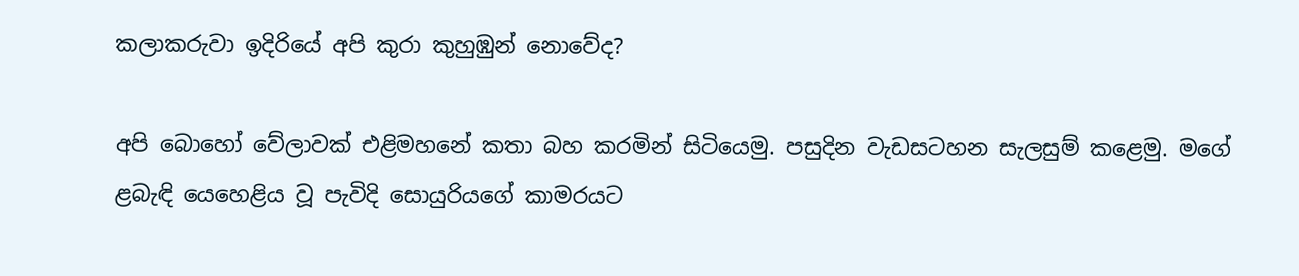කලාකරුවා ඉදිරියේ අපි කුරා කුහුඹුන් නොවේද?

අපි බොහෝ වේලාවක් එළිමහනේ කතා බහ කරමින් සිටියෙමු. පසුදින වැඩසටහන සැලසුම් කළෙමු. මගේ ළබැඳි යෙහෙළිය වූ පැවිදි සොයුරියගේ කාමරයට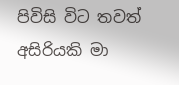පිවිසි විට තවත් අසිරියකි මා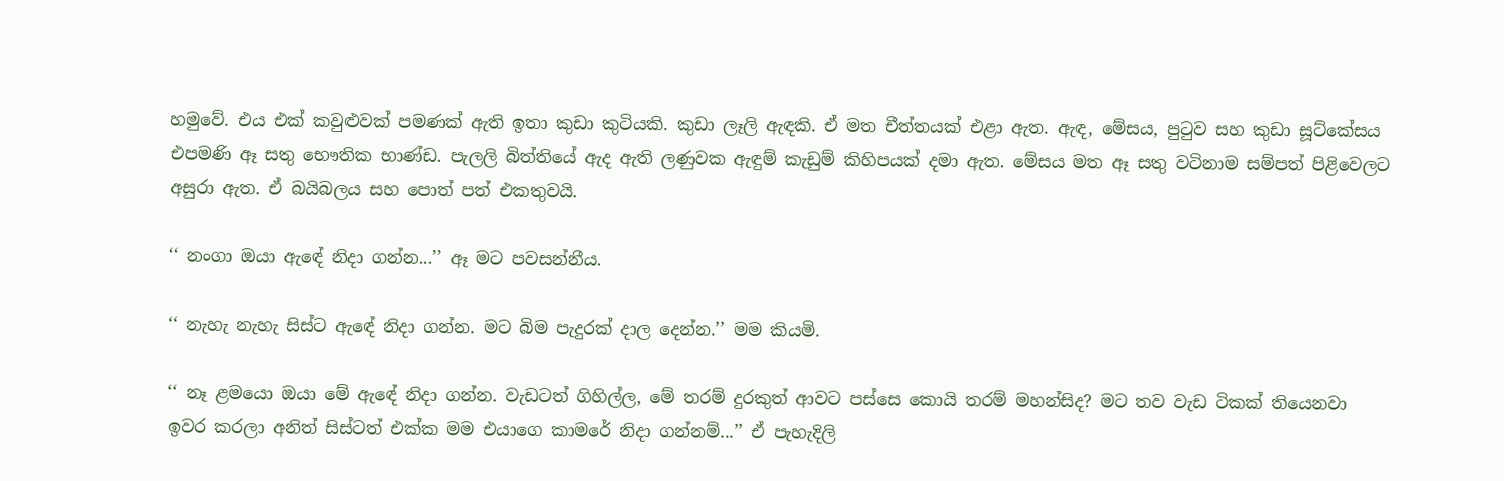හමුවේ. එය එක් කවුළුවක් පමණක් ඇති ඉතා කුඩා කුටියකි. කුඩා ලෑලි ඇඳකි. ඒ මත චීත්තයක් එළා ඇත. ඇඳ, මේසය, පුටුව සහ කුඩා සූට්කේසය එපමණි ඈ සතු භෞතික භාණ්ඩ. පැලලි බිත්තියේ ඇද ඇති ලණුවක ඇඳුම් කැඩුම් කිහිපයක් දමා ඇත. මේසය මත ඈ සතු වටිනාම සම්පත් පිළිවෙලට අසුරා ඇත. ඒ බයිබලය සහ පොත් පත් එකතුවයි.

‘‘ නංගා ඔයා ඇඳේ නිදා ගන්න...’’ ඈ මට පවසන්නීය.

‘‘ නැහැ නැහැ සිස්ට ඇඳේ නිදා ගන්න. මට බිම පැදුරක් දාල දෙන්න.’’ මම කියමි.

‘‘ නෑ ළමයො ඔයා මේ ඇඳේ නිදා ගන්න. වැඩටත් ගිහිල්ල, මේ තරම් දුරකුත් ආවට පස්සෙ කොයි තරම් මහන්සිද? මට තව වැඩ ටිකක් තියෙනවා ඉවර කරලා අනිත් සිස්ටත් එක්ක මම එයාගෙ කාමරේ නිදා ගන්නම්...’’ ඒ පැහැදිලි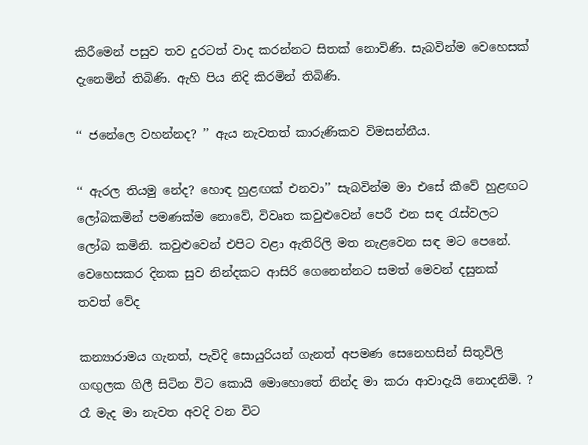කිරීමෙන් පසුව තව දුරටත් වාද කරන්නට සිතක් නොවිණි. සැබවින්ම වෙහෙසක් දැනෙමින් තිබිණි. ඇහි පිය නිදි කිරමින් තිබිණි.

‘‘ ජනේලෙ වහන්නද? ’’ ඇය නැවතත් කාරුණිකව විමසන්නීය.

‘‘ ඇරල තියමු නේද? හොඳ හුළඟක් එනවා’’ සැබවින්ම මා එසේ කීවේ හුළඟට ලෝබකමින් පමණක්ම නොවේ, විවෘත කවුළුවෙන් පෙරී එන සඳ රැස්වලට ලෝබ කමිනි. කවුළුවෙන් එපිට වළා ඇතිරිලි මත නැළවෙන සඳ මට පෙනේ. වෙහෙසකර දිනක සුව නින්දකට ආසිරි ගෙනෙන්නට සමත් මෙවන් දසුනක් තවත් වේද

කන්‍යාරාමය ගැනත්, පැවිදි සොයුරියන් ගැනත් අපමණ සෙනෙහසින් සිතුවිලි ගඟුලක ගිලී සිටින විට කොයි මොහොතේ නින්ද මා කරා ආවාදැයි නොදනිමි. ? රෑ මැද මා නැවත අවදි වන විට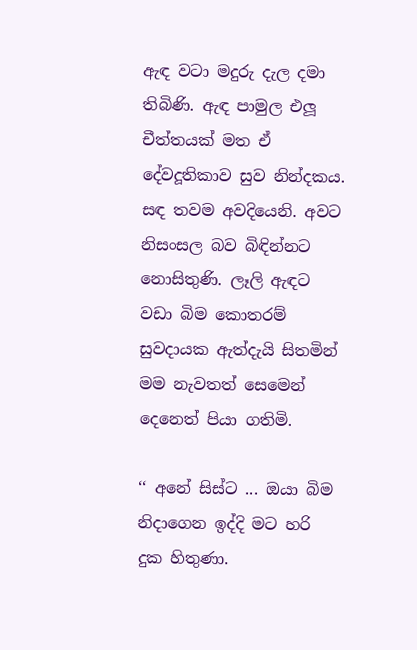ඇඳ වටා මදුරු දැල දමා තිබිණි. ඇඳ පාමුල එලූ චීත්තයක් මත ඒ දේවදූතිකාව සුව නින්දකය. සඳ තවම අවදියෙනි. අවට නිසංසල බව බිඳින්නට නොසිතුණි. ලෑලි ඇඳට වඩා බිම කොතරම් සුවදායක ඇත්දැයි සිතමින් මම නැවතත් සෙමෙන් දෙනෙත් පියා ගතිමි.

‘‘ අනේ සිස්ට ... ඔයා බිම නිදාගෙන ඉද්දි මට හරි දුක හිතුණා.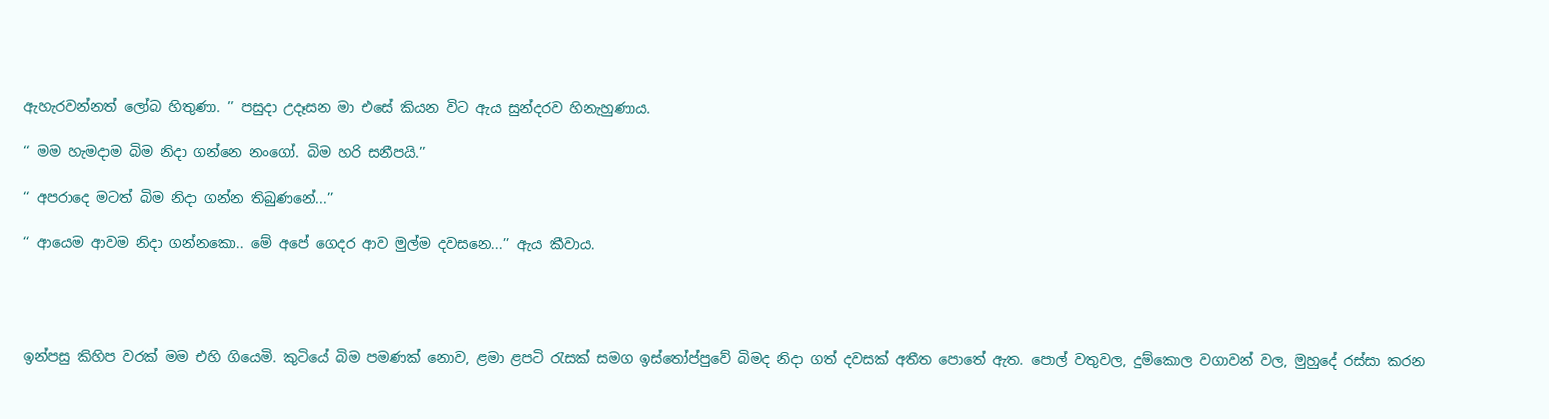ඇහැරවන්නත් ලෝබ හිතුණා. ’’ පසුදා උදෑසන මා එසේ කියන විට ඇය සුන්දරව හිනැහුණාය.

‘‘ මම හැමදාම බිම නිදා ගන්නෙ නංගෝ. බිම හරි සනීපයි.’’

‘‘ අපරාදෙ මටත් බිම නිදා ගන්න තිබුණනේ...’’

‘‘ ආයෙම ආවම නිදා ගන්නකො.. මේ අපේ ගෙදර ආව මුල්ම දවසනෙ...’’ ඇය කීවාය.




ඉන්පසු කිහිප වරක් මම එහි ගියෙමි. කුටියේ බිම පමණක් නොව, ළමා ළපටි රැසක් සමග ඉස්තෝප්පුවේ බිමද නිදා ගත් දවසක් අතීත පොතේ ඇත. පොල් වතුවල, දුම්කොල වගාවන් වල, මුහුදේ රස්සා කරන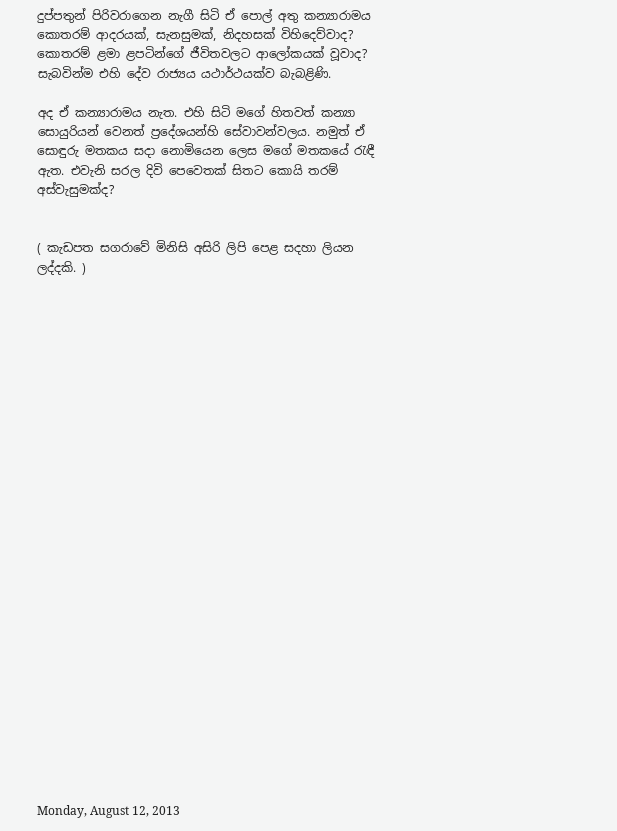දුප්පතුන් පිරිවරාගෙන නැගී සිටි ඒ පොල් අතු කන්‍යාරාමය කොතරම් ආදරයක්, සැනසුමක්, නිදහසක් විහිදෙව්වාද? කොතරම් ළමා ළපටින්ගේ ජීවිතවලට ආලෝකයක් වූවාද? සැබවින්ම එහි දේව රාජ්‍යය යථාර්ථයක්ව බැබළිණි.

අද ඒ කන්‍යාරාමය නැත. එහි සිටි මගේ හිතවත් කන්‍යා සොයුරියන් වෙනත් ප්‍රදේශයන්හි සේවාවන්වලය. නමුත් ඒ සොඳුරු මතකය සදා නොමියෙන ලෙස මගේ මතකයේ රැඳී ඇත. එවැනි සරල දිවි පෙවෙතක් සිතට කොයි තරම් අස්වැසුමක්ද?


( කැඩපත සගරාවේ මිනිසි අසිරි ලිපි පෙළ සදහා ලියන ලද්දකි. )



























Monday, August 12, 2013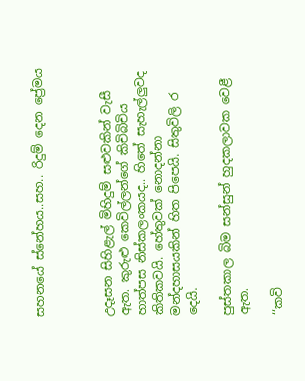සහනයේ ස්නේහය..සහ.. රිදුම් දෙන ප්‍රේමය



උදෑසන සිහිළැල් මිහිදුම් සළුවකින් වැසී ඇත. කුරුළු කෙවිල්ලන්ගේ කිචිබිචිය හාත්පස නිස්කලංකයද.. හිතේ සැහැල්ලුවද කිතිකවයි. හේතුවක් නොදන්නා මන්දහාසයකින් හිත පිපෙයි. සිතුවිලි ර දෙයි.

පුස්තකාල බිම සන්සුන් හුදකලාවක වෙළී ඇත.

‘‘කවි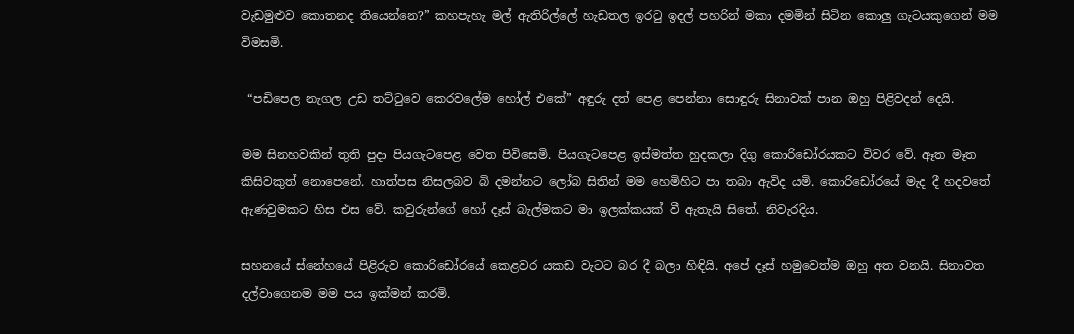වැඩමුළුව කොතනද තියෙන්නෙ?” කහපැහැ මල් ඇතිරිල්ලේ හැඩතල ඉරටු ඉදල් පහරින් මකා දමමින් සිටින කොලු ගැටයකුගෙන් මම විමසමි.

 “පඩිපෙල නැගල උඩ තට්ටුවෙ කෙරවලේම හෝල් එකේ” අඳුරු දත් පෙළ පෙන්නා සොඳුරු සිනාවක් පාන ඔහු පිළිවදන් දෙයි.

මම සිනහවකින් තුති පුදා පියගැටපෙළ වෙත පිවිසෙමි. පියගැටපෙළ ඉස්මත්ත හුදකලා දිගු කොරිඩෝරයකට විවර වේ. ඈත මෑත කිසිවකුත් නොපෙනේ. හාත්පස නිසලබව බි දමන්නට ලෝබ සිතින් මම හෙමිහිට පා තබා ඇවිද යමි. කොරිඩෝරයේ මැද දී හදවතේ ඇණවුමකට හිස එස වේ. කවුරුන්ගේ හෝ දෑස් බැල්මකට මා ඉලක්කයක් වී ඇතැයි සිතේ. නිවැරදිය.

සහනයේ ස්නේහයේ පිළිරුව කො‍රිඩෝරයේ කෙළවර යකඩ වැටට බර දී බලා හිඳියි. අපේ දෑස් හමුවෙත්ම ඔහු අත වනයි. සිනාවත දල්වාගෙනම මම පය ඉක්මන් කරමි.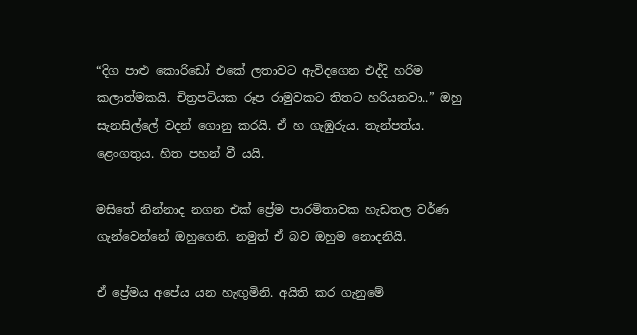“දිග පාළු කොරිඩෝ එකේ ලතාවට ඇවිදගෙන එද්දි හරිම කලාත්මකයි. චිත්‍රපටියක රූප රාමුවකට තිතට හරියනවා..” ඔහු සැනසිල්ලේ වදන් ගොනු කරයි. ඒ හ ගැඹුරුය. තැන්පත්ය. ළෙංගතුය. හිත පහන් වී යයි.

මසිතේ නින්නාද නගන එක් ප්‍රේම පාරමිතාවක හැඩතල වර්ණ ගැන්වෙන්නේ ඔහුගෙනි. නමුත් ඒ බව ඔහුම නොදනියි.

ඒ ප්‍රේමය අපේය යන හැඟුමිනි. අයිති කර ගැනුමේ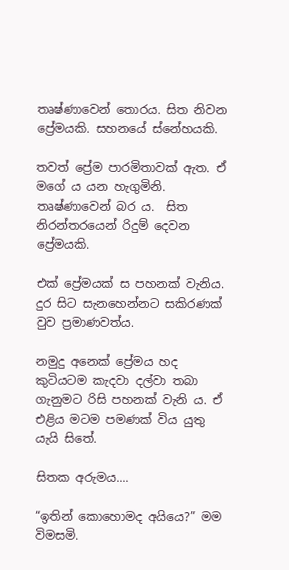තෘෂ්ණාවෙන් තොරය. සිත නිවන ප්‍රේමයකි. සහනයේ ස්නේහයකි.

තවත් ප්‍රේම පාරමිතාවක් ඇත. ඒ ම‍ගේ ය යන හැගුමිනි. තෘෂ්ණාවෙන් බර ය.  සිත නිරන්තරයෙන් රිදුම් දෙවන ප්‍රේමයකි.

එක් ප්‍රේමයක් ස පහනක් වැනිය. දුර සිට සැනහෙන්නට සකිරණක් වුව ප්‍රමාණවත්ය.

නමුදු අනෙක් ප්‍රේමය හද කුටියටම කැදවා දල්වා තබා ගැනුමට රිසි පහනක් වැනි ය. ඒ එළිය මටම පමණක් විය යුතු යැයි සිතේ.

සිතක අරුමය....

“ඉතින් කොහොමද අයියෙ?” මම විමසමි.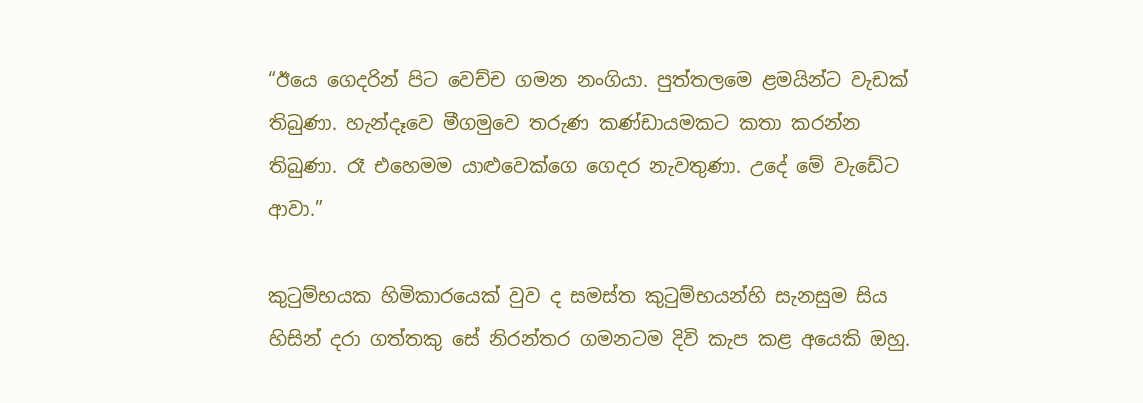“ඊයෙ ගෙදරින් පිට වෙච්ච ගමන නංගියා. පුත්තලමෙ ළමයින්ට වැඩක් තිබුණා. හැන්දෑවෙ මීගමුවෙ තරුණ කණ්ඩායමකට කතා කරන්න තිබුණා. රෑ එහෙමම යාළුවෙක්ගෙ ගෙදර නැවතුණා. උදේ ‍මේ වැඩේට ආවා.”

කුටුම්භයක හිමිකාරයෙක් වුව ද සමස්ත කුටුම්භයන්හි සැනසුම සිය හිසින් දරා ගත්තකු සේ නිරන්තර ගමනටම දිවි කැප කළ අයෙකි ඔහු.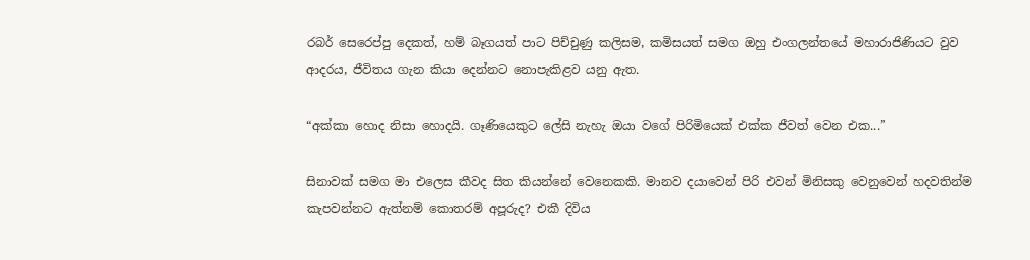රබර් සෙරෙප්පු දෙකත්, හම් බෑගයත් පාට පිච්චුණු කලිසම, කමිසයත් සමග ඔහු එංගලන්තයේ මහාරාජිණියට වුව ආදරය, ජීවිතය ගැන කියා දෙන්නට නොපැකිළව යනු ඇත.

“අක්කා හොද නිසා හොදයි. ගෑණියෙකුට ලේසි නැහැ ඔයා වගේ පිරිමියෙක් එක්ක ජීවත් වෙන එක...”

සිනාවක් සමග මා එලෙස කීවද සිත කියන්නේ වෙනෙකකි. මානව දයාවෙන් පිරි එවන් මිනිසකු වෙනුවෙන් හදවතින්ම කැපවන්නට ඇත්නම් කොතරම් අපූරුද? එකී දිවිය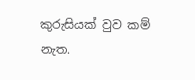කුරුසියක් වුව කම් නැත.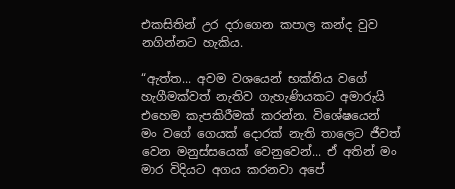එකසිතින් උර දරාගෙන කපාල කන්ද වුව නගින්නට හැකිය.

“ඇත්ත... අවම වශයෙන් භක්තිය වගේ හැගීමක්වත් නැතිව ගැහැණියකට අමාරුයි එහෙම කැපකිරීමක් කරන්න. විශේෂයෙන් මං වගේ ගෙයක් දොරක් නැති තාලෙට ජීවත් වෙන මනුස්සයෙක් වෙනුවෙන්... ඒ අතින් මං මාර විදියට අගය කරනවා අපේ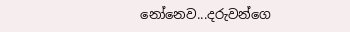නෝනෙව...දරුවන්ගෙ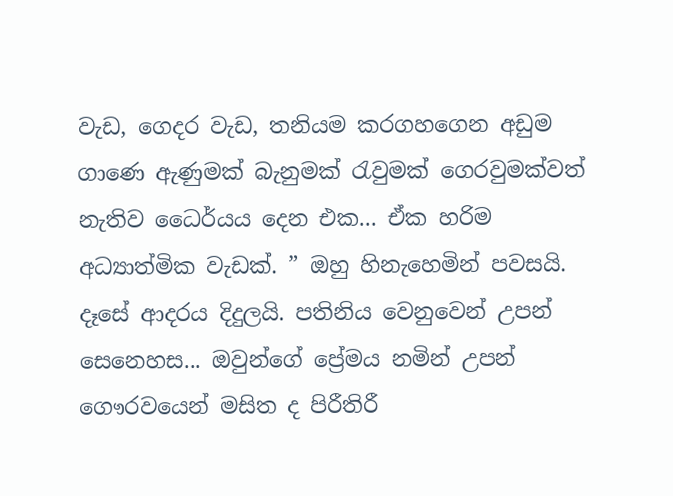වැඩ, ගෙදර වැඩ, තනියම කරගහගෙන අඩුම ගාණෙ ඇණුමක් බැනුමක් රැවුමක් ගෙරවුමක්වත් නැතිව ධෛර්යය දෙන එක... ඒක හරිම අධ්‍යාත්මික වැඩක්. ” ඔහු හිනැහෙමින් පවසයි. දෑසේ ආදරය දිදුලයි. පතිනිය වෙනුවෙන් උපන් සෙනෙහස... ඔවුන්ගේ ප්‍රේමය නමින් උපන් ගෞරවයෙන් මසිත ද පිරීතිරී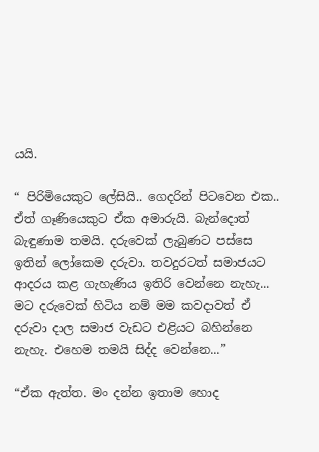යයි.

“ පිරිමියෙකුට ලේසියි.. ගෙදරින් පිටවෙන එක.. ඒත් ගෑණියෙකුට ඒක අමාරුයි. බැන්දොත් බැඳුණාම තමයි. දරුවෙක් ලැබුණට පස්සෙ ඉතින් ලෝකෙම දරුවා. තවදුරටත් සමාජයට ආදරය කළ ගැහැණිය ඉතිරි වෙන්නෙ නැහැ... මට දරුවෙක් හිටිය නම් මම කවදාවත් ඒ දරුවා දාල සමාජ වැඩට එළියට බහින්නෙ නැහැ. එහෙම තමයි සිද්ද වෙන්නෙ...”

“ඒක ඇත්ත. මං දන්න ඉතාම හොද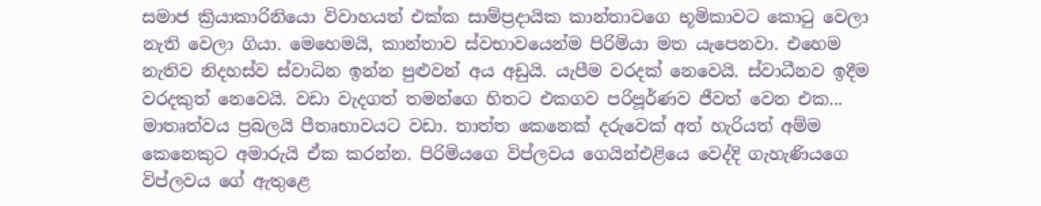සමාජ ක්‍රියාකාරිනියො විවාහයත් එක්ක සාම්ප්‍රදායික කාන්තාවගෙ භූමිකාවට කොටු වෙලා නැති වෙලා ගියා. මෙහෙමයි, කාන්තාව ස්වභාවයෙන්ම පිරිමියා මත යැපෙනවා. එහෙම නැතිව නිදහස්ව ස්වාධින ඉන්න පුළුවන් අය අඩුයි. යැපීම වරදක් නෙවෙයි. ස්වාධීනව ඉදීම වරදකුත් නෙවෙයි. වඩා වැදගත් තමන්ගෙ හිතට එකගව පරිපූර්ණව ජීවත් වෙන එක... මාතෘත්වය ප්‍රබලයි පීතෘභාවයට වඩා. තාත්ත කෙනෙක් දරුවෙක් අත් හැරියත් අම්ම කෙනෙකුට අමාරුයි ඒක කරන්න. පිරිමියගෙ විප්ලවය ගෙයින්එළියෙ වෙද්දි ගැහැණියගෙ විප්ලවය ගේ ඇතුළෙ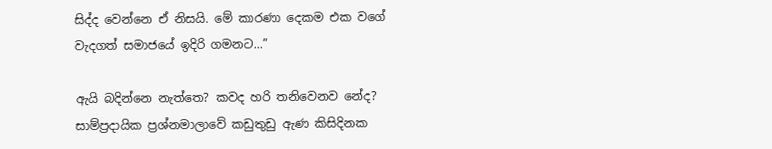සිද්ද වෙන්නෙ ඒ නිසයි. මේ කාරණා දෙකම එක වගේ වැදගත් සමාජයේ ඉදිරි ගමනට...”

ඇයි බදින්නෙ නැත්තෙ? කවද හරි තනිවෙනව නේද? සාම්ප්‍රදායික ප්‍රශ්නමාලාවේ කඩුතුඩු ඇණ කිසිදිනක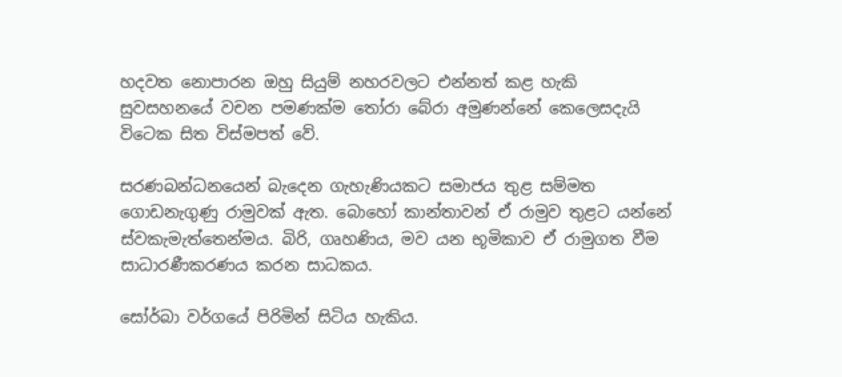හදවත නොපාරන ඔහු සියුම් නහරවලට එන්නත් කළ හැකි සුවසහනයේ වචන පමණක්ම තෝරා බේරා අමුණන්නේ කෙලෙසදැයි විටෙක සිත විස්මපත් වේ.

සරණබන්ධනයෙන් බැදෙන ගැහැණියකට සමාජය තුළ සම්මත ගොඩනැගුණු රාමුවක් ඇත. බොහෝ කාන්තාවන් ඒ රාමුව තුළට යන්නේ ස්වකැමැත්තෙන්මය. බිරි, ගෘහණිය, මව යන භූමිකාව ඒ රාමුගත වීම සාධාරණීකරණය කරන සාධකය.

සෝර්බා වර්ගයේ පිරිමින් සිටිය හැකිය.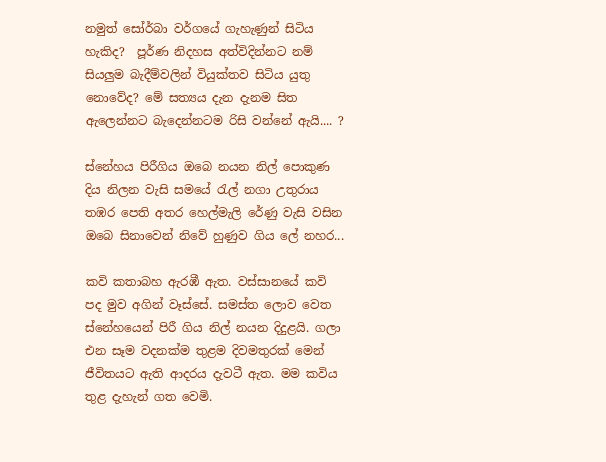නමුත් සෝර්බා වර්ගයේ ගැහැණුන් සිටිය හැකිද?  පූර්ණ නිදහස අත්විදින්නට නම් සියලුම බැදීම්වලින් වියුක්තව සිටිය යුතු නොවේද? මේ සත්‍යය දැන දැනම සිත ඇලෙන්නට බැදෙන්නටම රිසි වන්නේ ඇයි.... ?

ස්නේහය පිරීගිය ඔබෙ නයන නිල් පොකුණ
දිය නිලන වැසි සමයේ රැල් නගා උතුරාය
තඹර පෙති අතර හෙල්මැලි රේණු වැසි වසින
ඔබෙ සිනාවෙන් නිවේ හුණුව ගිය ලේ නහර...

කවි කතාබහ ඇරඹී ඇත. වස්සානයේ කවි පද මුව අගින් වෑස්සේ. සමස්ත ලොව වෙත ස්නේහයෙන් පිරී ගිය නිල් නයන දිදුළයි. ගලා එන සෑම වදනක්ම තුළම දිවමතුරක් මෙන් ජීවිතයට ඇති ආදරය දැවටී ඇත. මම කවිය තුළ දැහැන් ගත වෙමි.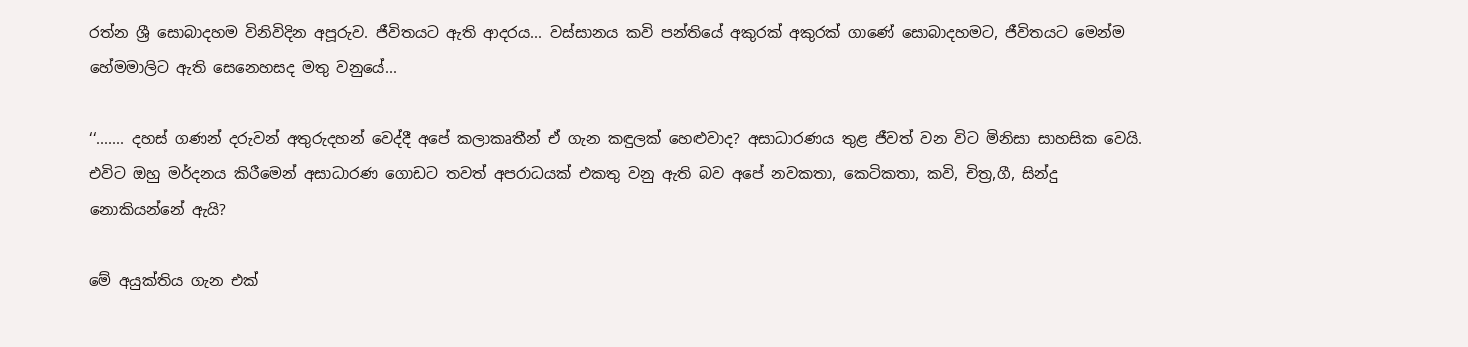රත්න ශ්‍රී සොබාදහම විනිවිදින අපූරුව. ජීවිතයට ඇති ආදරය... වස්සානය කවි පන්තියේ අකුරක් අකුරක් ගාණේ සොබාදහමට, ජීවිතයට මෙන්ම හේමමාලිට ඇති සෙනෙහසද මතු වනුයේ...

‘‘....... දහස් ගණන් දරුවන් අතුරුදහන් වෙද්දී අපේ කලාකෘතීන් ඒ ගැන කඳුලක් හෙළුවාද? අසාධාරණය තුළ ජීවත් වන විට මිනිසා සාහසික වෙයි. එවිට ඔහු මර්දනය කිරීමෙන් අසාධාරණ ගොඩට තවත් අපරාධයක් එකතු වනු ඇති බව අපේ නවකතා, කෙටිකතා, කවි, චිත්‍ර,ගී, සින්දු නොකියන්නේ ඇයි?

මේ අයුක්තිය ගැන එක්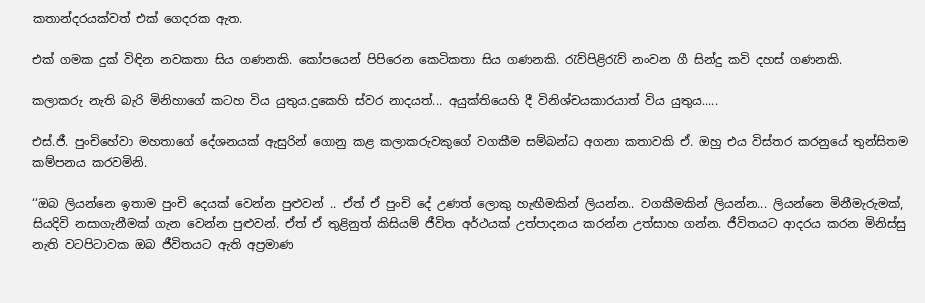කතාන්දරයක්වත් එක් ගෙදරක ඇත.

එක් ගමක දුක් විඳින නවකතා සිය ගණනකි. කෝපයෙන් පිපිරෙන කෙටිකතා සිය ගණනකි. රැව්පිළිරැව් නංවන ගී සින්දු කවි දහස් ගණනකි.

කලාකරු නැති බැරි මිනිහාගේ කටහ විය යුතුය.දුකෙහි ස්වර නාදයත්... අයුක්තියෙහි දී විනිශ්චයකාරයාත් විය යුතුය.....

එස්.ජී. පුංචිහේවා මහතාගේ දේශනයක් ඇසුරින් ගොනු කළ කලාකරුවකුගේ වගකීම සම්බන්ධ අගනා කතාවකි ඒ. ඔහු එය විස්තර කරනුයේ තුන්සිතම කම්පනය කරවමිනි.

‘‘ඔබ ලියන්නෙ ඉතාම පුංචි දෙයක් වෙන්න පුළුවන් .. ඒත් ඒ පුංචි දේ උණත් ලොකු හැඟීමකින් ලියන්න.. වගකීමකින් ලියන්න... ලියන්නෙ මිනීමැරුමක්, සියදිවි නසාගැනීමක් ගැන වෙන්න පුළුවන්. ඒත් ඒ තුළිනුත් කිසියම් ජීවිත අර්ථයක් උත්පාදනය කරන්න උත්සාහ ගන්න. ජීවිතයට ආදරය කරන මිනිස්සු නැති වටපිටාවක ඔබ ජීවිතයට ඇති අප්‍රමාණ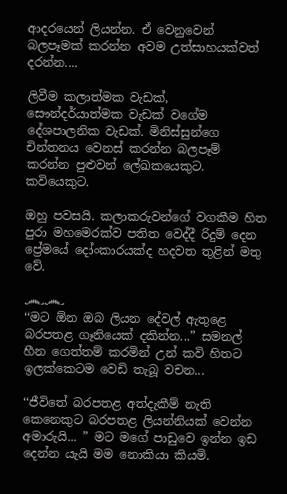ආදරයෙන් ලියන්න. ඒ වෙනුවෙන් බලපෑමක් කරන්න අවම උත්සාහයක්වත් දරන්න....

ලිවීම කලාත්මක වැඩක්, සෞන්දර්යාත්මක වැඩක් වගේම දේශපාලනික වැඩක්. මිනිස්සුන්ගෙ චින්තනය වෙනස් කරන්න බලපෑම් කරන්න පුළුවන් ලේඛකයෙකුට. කවියෙකුට.

ඔහු පවසයි. කලාකරුවන්ගේ වගකීම හිත පුරා මහමෙරක්ව පතිත වෙද්දී රිදුම් දෙන ප්‍රේමයේ දෝංකාරයක්ද හදවත තුළින් මතු වේ.

෴෴
‘‘මට ඕන ඔබ ලියන දේවල් ඇතුළෙ බරපතළ ගෑනියෙක් දකින්න...” සමනල් හීන ගෙත්තම් කරමින් උන් කවි හිතට ඉලක්කෙටම වෙඩි තැබූ වචන...

‘‘ජීවිතේ බරපතළ අත්දැකීම් නැති කෙනෙකුට බරපතළ ලියන්නියක් වෙන්න අමාරුයි... ” මට මගේ පාඩුවෙ ඉන්න ඉඩ දෙන්න යැයි මම නොකියා කියමි.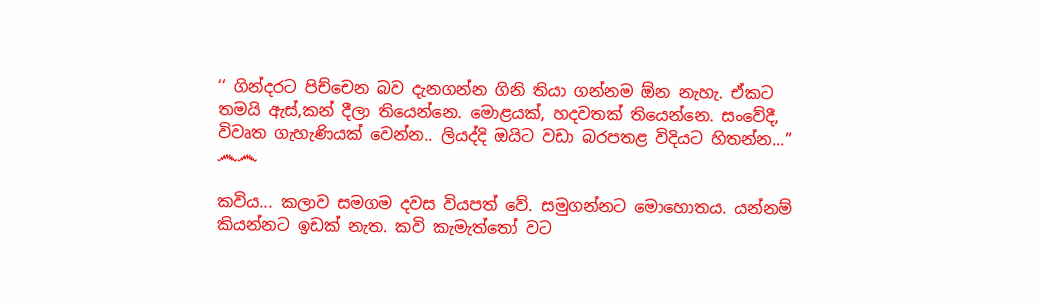‘‘ ගින්දරට පිච්චෙන බව දැනගන්න ගිනි තියා ගන්නම ඕන නැහැ. ඒකට තමයි ඇස්,කන් දීලා තියෙන්නෙ. මොළයක්, හදවතක් තියෙන්නෙ. සංවේදී, විවෘත ගැහැණියක් වෙන්න.. ලියද්දි ඔයිට වඩා බරපතළ විදියට හිතන්න...”
෴෴

කවිය... කලාව සමගම දවස වියපත් වේ. සමුගන්නට මොහොතය. යන්නම් කියන්නට ඉඩක් නැත. කවි කැමැත්තෝ වට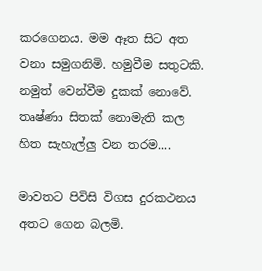කරගෙනය. මම ඈත සිට අත වනා සමුගනිමි. හමුවීම සතුටකි. නමුත් වෙන්වීම දුකක් නොවේ. තෘෂ්ණා සිතක් නොමැති කල හිත සැහැල්ලු වන තරම....

මාවතට පිවිසි විගස දුරකථනය අතට ගෙන බලමි.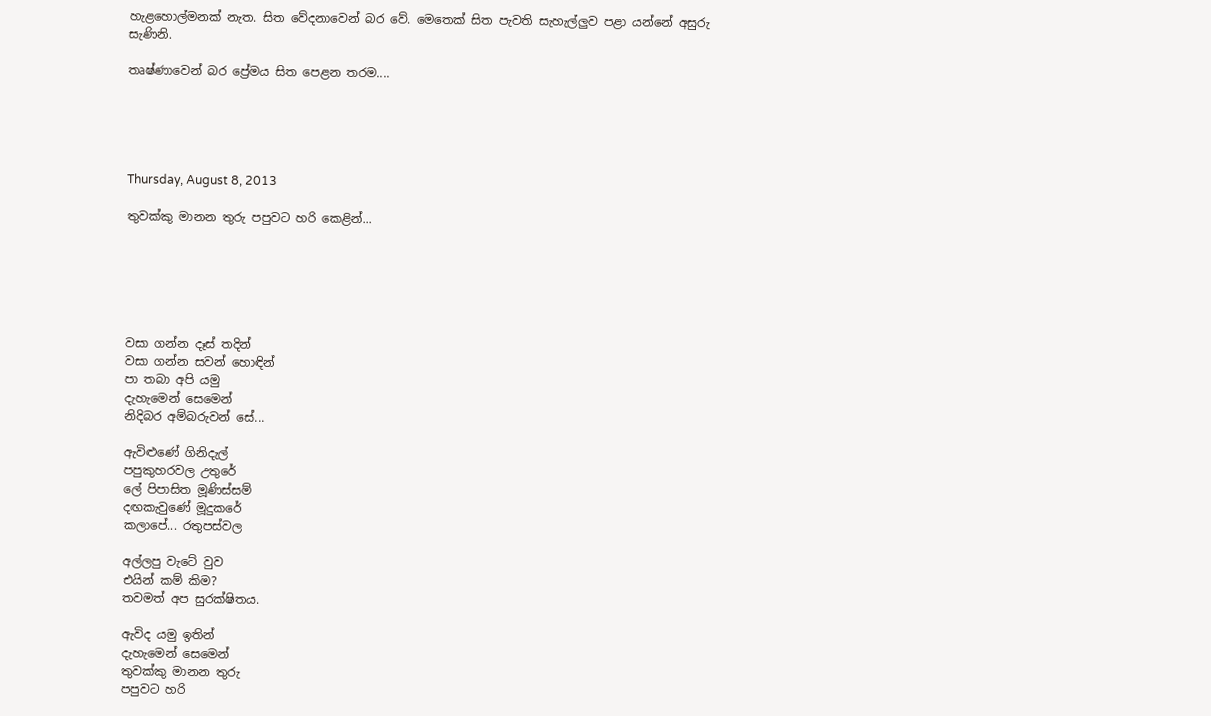හැළහොල්මනක් නැත. සිත වේදනාවෙන් බර වේ. මෙතෙක් සිත පැවති සැහැල්ලුව පළා යන්නේ අසුරු සැණිනි.

තෘෂ්ණාවෙන් බර ප්‍රේමය සිත පෙළන තරම....





Thursday, August 8, 2013

තුවක්කු මානන තුරු පපුවට හරි කෙළින්...






වසා ගන්න දෑස් තදින්
වසා ගන්න සවන් හොඳින්
පා තබා අපි යමු
දැහැමෙන් සෙමෙන්
නිදිබර අම්බරුවන් සේ...

ඇවිළුණේ ගිනිදැල්
පපුකුහරවල උතුරේ
ලේ පිපාසිත මූණිස්සම්
දඟකැවුණේ මූදුකරේ
කලාපේ... රතුපස්වල

අල්ලපු වැටේ වුව
එයින් කම් කිම?
තවමත් අප සුරක්ෂිතය.

ඇවිද යමු ඉතින්
දැහැමෙන් සෙමෙන්
තුවක්කු මානන තුරු
පපුවට හරි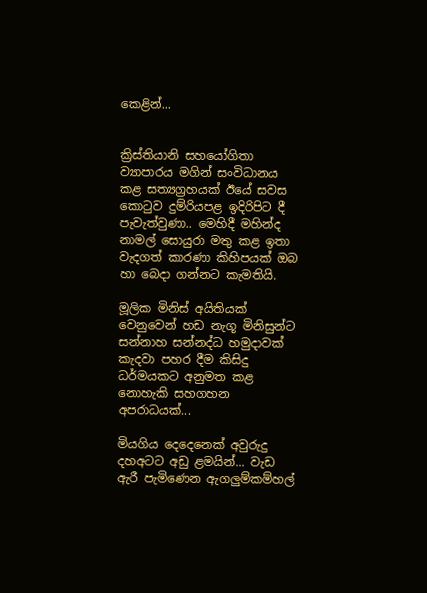කෙළින්...


ක්‍රිස්තියානි සහයෝගිතා ව්‍යාපාරය මගින් සංවිධානය කළ සත්‍යග්‍රහයක් ඊයේ සවස කොටුව දුම්රියපළ ඉදිරිපිට දී පැවැත්වුණා.. මෙහිදී මහින්ද නාමල් සොයුරා මතු කළ ඉතා වැදගත් කාරණා කිහිපයක් ඔබ හා බෙදා ගන්නට කැමතියි.

මූලික මිනිස් අයිතියක් වෙනුවෙන් හඩ නැගූ මිනිසුන්ට සන්නාහ සන්නද්ධ හමුදාවක් කැදවා පහර දීම කිසිදු ධර්මයකට අනුමත කළ නොහැකි සහගහන අපරාධයක්...

මියගිය දෙදෙනෙක් අවුරුදු දහඅටට අඩු ළමයින්... වැඩ ඇරී පැමිණෙන ඇගලුම්කම්හල්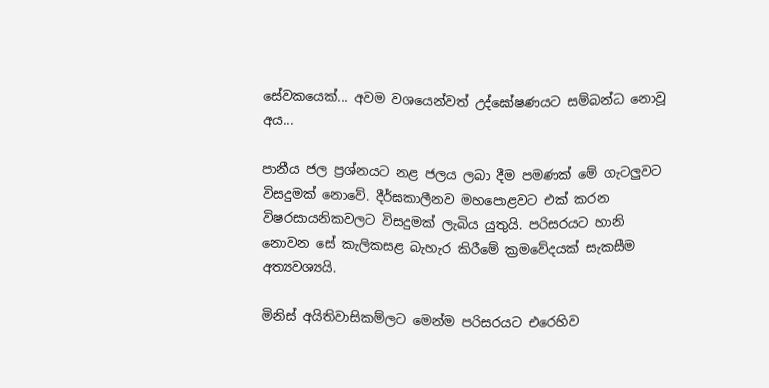සේවකයෙක්... අවම වශයෙන්වත් උද්ඝෝෂණයට සම්බන්ධ නොවූ අය...

පානීය ජල ප්‍රශ්නයට නළ ජලය ලබා දීම පමණක් මේ ගැටලුවට විසදුමක් ‍නොවේ. දීර්ඝකාලීනව මහපොළවට එක් කරන විෂරසායනිකවලට විසදුමක් ලැබිය යුතුයි. පරිසරයට හානි නොවන සේ කැලිකසළ බැහැර කිරීමේ ක්‍රමවේදයක් සැකසීම අත්‍යවශ්‍යයි.

මිනිස් අයිතිවාසිකම්ලට මෙන්ම පරිසරයට එරෙහිව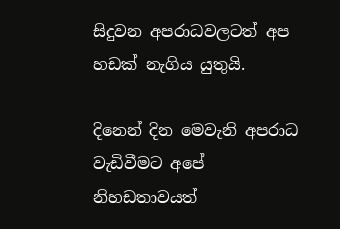සිදුවන අපරාධවලටත් අප හඩක් නැගිය යුතුයි.

දිනෙන් දින මෙවැනි අපරාධ වැඩිවීමට අපේ නිහඩතාවයත්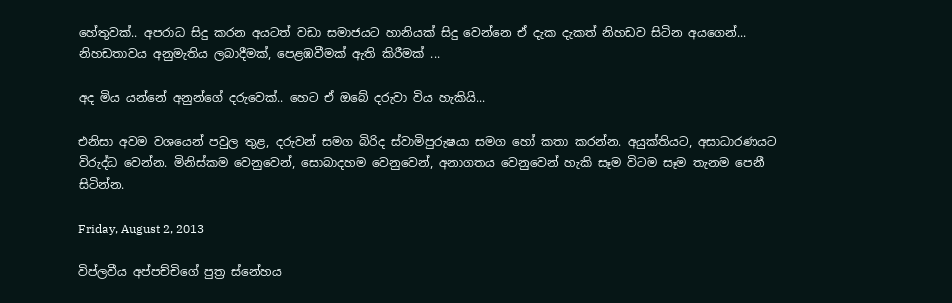හේතුවක්.. අපරාධ සිදු කරන අයටත් වඩා සමාජයට හානියක් සිදු වෙන්නෙ ඒ දැක දැකත් නිහඩව සිටින අයගෙන්... නිහඩතාවය අනුමැතිය ලබාදීමක්, පෙළඹවීමක් ඇති කිරීමක් ...

අද මිය යන්නේ අනුන්ගේ දරුවෙක්.. හෙට ඒ ඔබේ දරුවා විය හැකියි...

එනිසා අවම වශයෙන් පවුල තුළ, දරුවන් සමග බිරිද ස්වාමිපුරුෂයා සමග හෝ කතා කරන්න. අයුක්තියට, අසාධාරණයට විරුද්ධ වෙන්න. මිනිස්කම වෙනුවෙන්, සොබාදහම වෙනුවෙන්, අනාගතය වෙනුවෙන් හැකි සෑම විටම සෑම තැනම පෙනී සිටින්න.

Friday, August 2, 2013

විප්ලවීය අප්පච්චිගේ පුත්‍ර ස්නේහය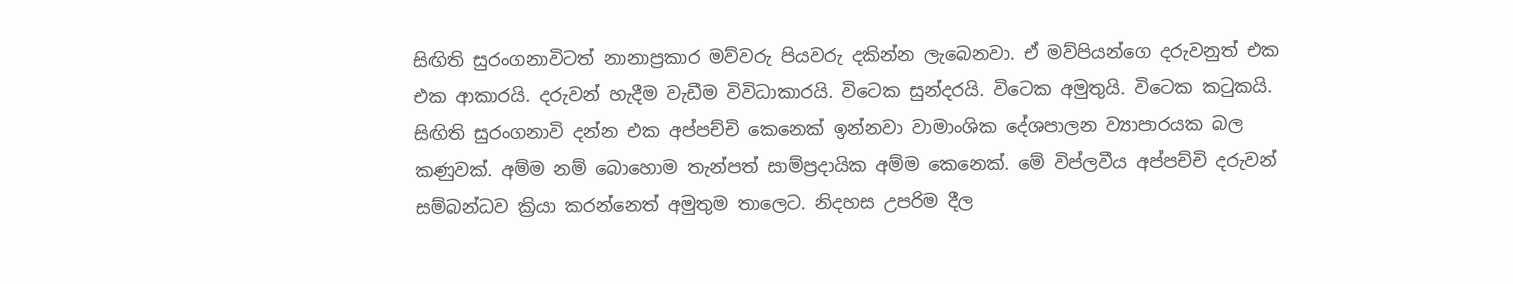සිඟිති සුරංගනාවිටත් නානාප්‍රකාර මව්වරු පියවරු දකින්න ලැබෙනවා. ඒ මව්පියන්ගෙ දරුවනුත් එක එක ආකාරයි. දරුවන් හැදීම වැඩීම විවිධාකාරයි. විටෙක සුන්දරයි. විටෙක අමුතුයි. විටෙක කටුකයි. සිඟිති සුරංගනාවි දන්න එක අප්පච්චි කෙනෙක් ඉන්නවා වාමාංශික දේශපාලන ව්‍යාපාරයක බල කණුවක්. අම්ම නම් බොහොම තැන්පත් සාම්ප්‍රදායික අම්ම කෙනෙක්. මේ විප්ලවීය අප්පච්චි දරුවන් සම්බන්ධව ක්‍රියා කරන්නෙත් අමුතුම තාලෙට. නිදහස උපරිම දීල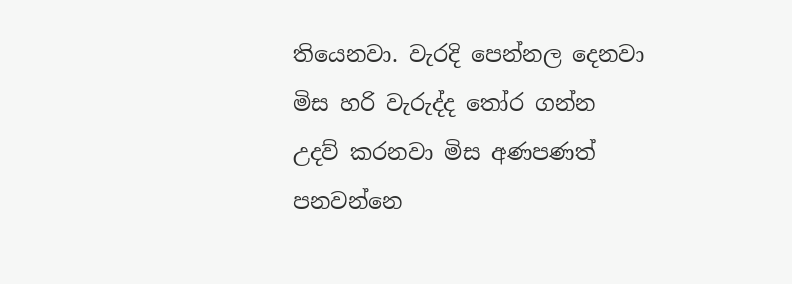තියෙනවා. වැරදි පෙන්නල දෙනවා මිස හරි වැරුද්ද තෝර ගන්න උදව් කරනවා මිස අණපණත් පනවන්නෙ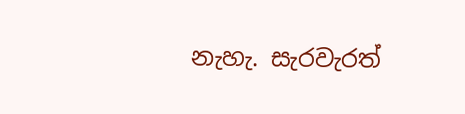නැහැ. සැරවැරත්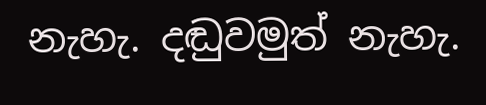නැහැ. දඬුවමුත් නැහැ.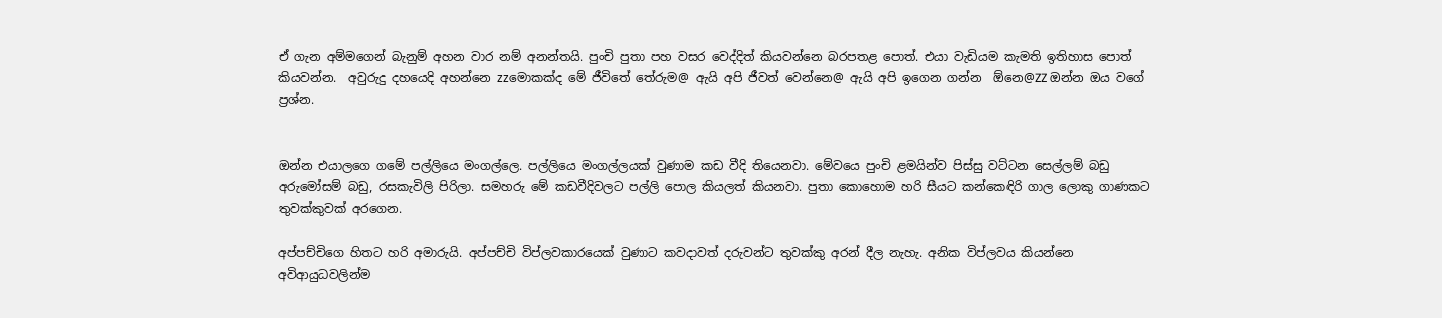ඒ ගැන අම්මගෙන් බැනුම් අහන වාර නම් අනන්තයි. පුංචි පුතා පහ වසර වෙද්දිත් කියවන්නෙ බරපතළ පොත්. එයා වැඩියම කැමති ඉතිහාස පොත් කියවන්න.  අවුරුදු දහයෙදි අහන්නෙ zzමොකක්ද මේ ජීවිතේ තේරුම@ ඇයි අපි ජීවත් වෙන්නෙ@ ඇයි අපි ඉගෙන ගන්න  ඕනෙ@ZZ ඔන්න ඔය වගේ ප්‍රශ්න.


ඔන්න එයාලගෙ ගමේ පල්ලියෙ මංගල්ලෙ. පල්ලියෙ මංගල්ලයක් වුණාම කඩ වීදි තියෙනවා. මේවයෙ පුංචි ළමයින්ව පිස්සු වට්ටන සෙල්ලම් බඩු අරුමෝසම් බඩු, රසකැවිලි පිරිලා. සමහරු මේ කඩවීදිවලට පල්ලි පොල කියලත් කියනවා. පුතා කොහොම හරි සීයට කන්කෙඳිරි ගාල ලොකු ගාණකට තුවක්කුවක් අරගෙන.

අප්පච්චිගෙ හිතට හරි අමාරුයි. අප්පච්චි විප්ලවකාරයෙක් වුණාට කවදාවත් දරුවන්ට තුවක්කු අරන් දීල නැහැ. අනික විප්ලවය කියන්නෙ අවිආයුධවලින්ම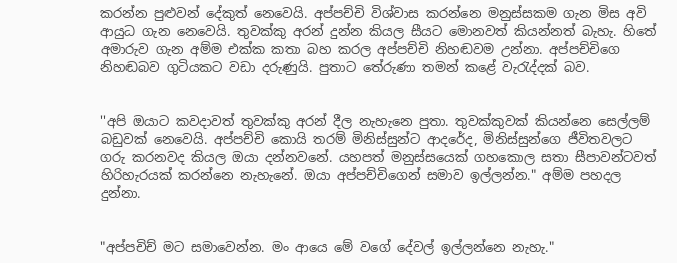කරන්න පුළුවන් දේකුත් නෙවෙයි. අප්පච්චි විශ්වාස කරන්නෙ මනුස්සකම ගැන මිස අවි ආයුධ ගැන නෙවෙයි. තුවක්කු අරන් දුන්න කියල සීයට මොනවත් කියන්නත් බැහැ. හිතේ අමාරුව ගැන අම්ම එක්ක කතා බහ කරල අප්පච්චි නිහඬවම උන්නා. අප්පච්චිගෙ නිහඬබව ගුටියකට වඩා දරුණුයි. පුතාට තේරුණා තමන් කළේ වැරැද්දක් බව.


''අපි ඔයාට කවදාවත් තුවක්කු අරන් දීල නැහැනෙ පුතා. තුවක්කුවක් කියන්නෙ සෙල්ලම් බඩුවක් නෙවෙයි. අප්පච්චි කොයි තරම් මිනිස්සුන්ට ආදරේද, මිනිස්සුන්ගෙ ජීවිතවලට ගරු කරනවද කියල ඔයා දන්නවනේ. යහපත් මනුස්සයෙක් ගහකොල සතා සීපාවන්ටවත් හිරිහැරයක් කරන්නෙ නැහැනේ. ඔයා අප්පච්චිගෙන් සමාව ඉල්ලන්න." අම්ම පහදල දුන්නා.


"අප්පචිච් මට සමාවෙන්න. මං ආයෙ මේ වගේ දේවල් ඉල්ලන්නෙ නැහැ."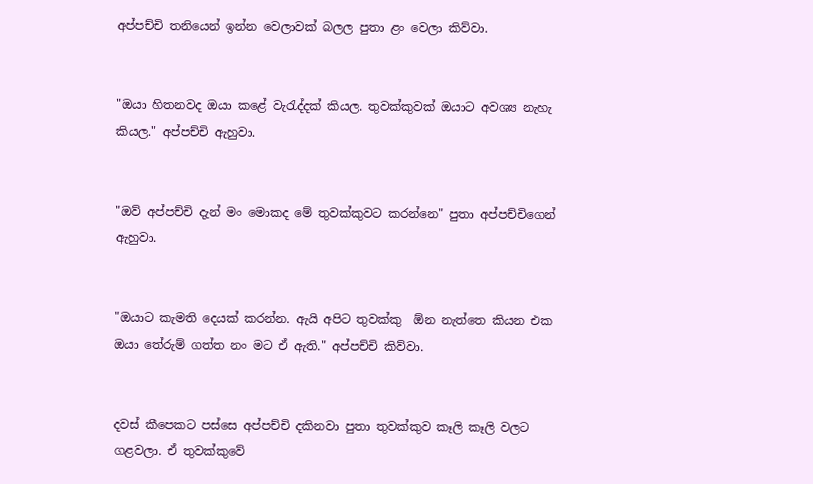අප්පච්චි තනියෙන් ඉන්න වෙලාවක් බලල පුතා ළං වෙලා කිව්වා.


"ඔයා හිතනවද ඔයා කළේ වැරැද්දක් කියල. තුවක්කුවක් ඔයාට අවශ්‍ය නැහැ කියල." අප්පච්චි ඇහුවා.


"ඔව් අප්පච්චි දැන් මං මොකද මේ තුවක්කුවට කරන්නෙ" පුතා අප්පච්චිගෙන් ඇහුවා.


"ඔයාට කැමති දෙයක් කරන්න. ඇයි අපිට තුවක්කු  ඕන නැත්තෙ කියන එක ඔයා තේරුම් ගත්ත නං මට ඒ ඇති." අප්පච්චි කිව්වා.


දවස් කීපෙකට පස්සෙ අප්පච්චි දකිනවා පුතා තුවක්කුව කෑලි කෑලි වලට ගළවලා. ඒ තුවක්කුවේ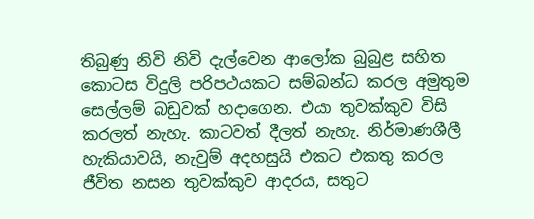තිබුණු නිවි නිවි දැල්වෙන ආලෝක බුබුළ සහිත කොටස විදුලි පරිපථයකට සම්බන්ධ කරල අමුතුම සෙල්ලම් බඩුවක් හදාගෙන. එයා තුවක්කුව විසි කරලත් නැහැ. කාටවත් දීලත් නැහැ. නිර්මාණශීලී හැකියාවයි, නැවුම් අදහසුයි එකට එකතු කරල ජීවිත නසන තුවක්කුව ආදරය, සතුට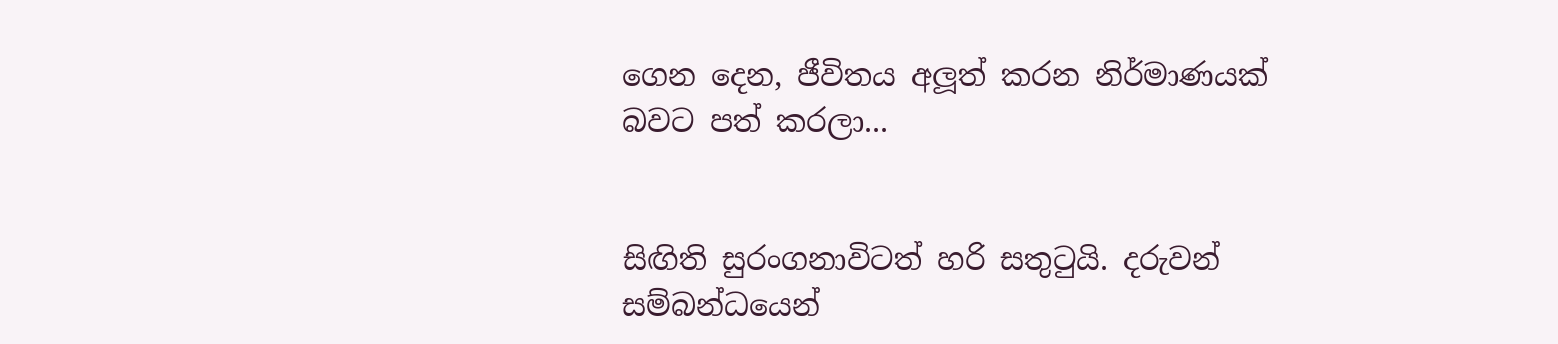ගෙන දෙන, ජීවිතය අලූත් කරන නිර්මාණයක් බවට පත් කරලා...


සිඟිති සුරංගනාවිටත් හරි සතුටුයි. දරුවන් සම්බන්ධයෙන්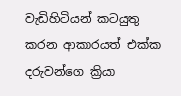වැඩිහිටියන් කටයුතු කරන ආකාරයත් එක්ක දරුවන්ගෙ ක්‍රියා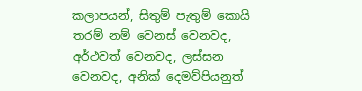කලාපයන්, සිතුම් පැතුම් කොයි තරම් නම් වෙනස් වෙනවද, අර්ථවත් වෙනවද, ලස්සන වෙනවද, අනික් දෙමව්පියනුත්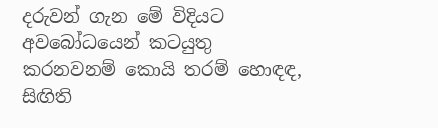දරුවන් ගැන මේ විදියට අවබෝධයෙන් කටයුතු කරනවනම් කොයි තරම් හොඳඳ, සිඟිති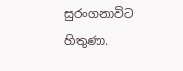සුරංගනාවිට හිතුණා.